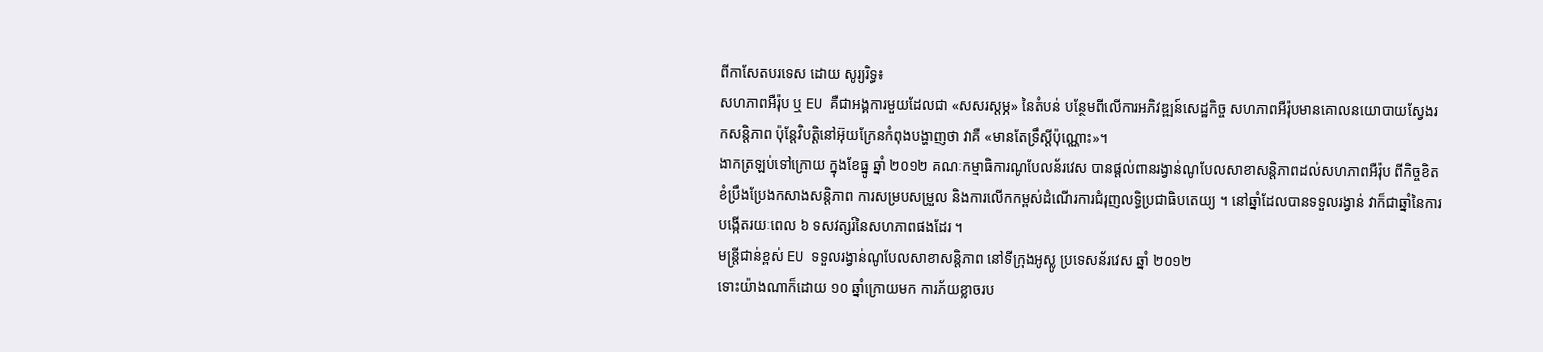ពីកាសែតបរទេស ដោយ សូរ្យរិទ្ធ៖
សហភាពអឺរ៉ុប ឬ EU គឺជាអង្គការមួយដែលជា «សសរស្តម្ភ» នៃតំបន់ បន្ថែមពីលើការអភិវឌ្ឍន៍សេដ្ឋកិច្ច សហភាពអឺរ៉ុបមានគោលនយោបាយស្វែងរកសន្តិភាព ប៉ុន្តែវិបត្តិនៅអ៊ុយក្រែនកំពុងបង្ហាញថា វាគឺ «មានតែទ្រឹស្តីប៉ុណ្ណោះ»។
ងាកត្រឡប់ទៅក្រោយ ក្នុងខែធ្នូ ឆ្នាំ ២០១២ គណៈកម្មាធិការណូបែលន័រវេស បានផ្តល់ពានរង្វាន់ណូបែលសាខាសន្តិភាពដល់សហភាពអឺរ៉ុប ពីកិច្ចខិតខំប្រឹងប្រែងកសាងសន្តិភាព ការសម្របសម្រួល និងការលើកកម្ពស់ដំណើរការជំរុញលទ្ធិប្រជាធិបតេយ្យ ។ នៅឆ្នាំដែលបានទទួលរង្វាន់ វាក៏ជាឆ្នាំនៃការបង្កើតរយៈពេល ៦ ទសវត្សរ៍នៃសហភាពផងដែរ ។
មន្ត្រីជាន់ខ្ពស់ EU ទទួលរង្វាន់ណូបែលសាខាសន្តិភាព នៅទីក្រុងអូស្លូ ប្រទេសន័រវេស ឆ្នាំ ២០១២
ទោះយ៉ាងណាក៏ដោយ ១០ ឆ្នាំក្រោយមក ការភ័យខ្លាចរប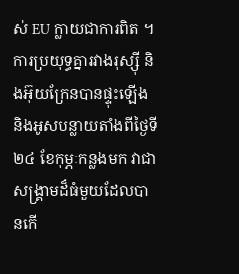ស់ EU ក្លាយជាការពិត ។ ការប្រយុទ្ធគ្នារវាងរុស្ស៊ី និងអ៊ុយក្រែនបានផ្ទុះឡើង និងអូសបន្លាយតាំងពីថ្ងៃទី ២៤ ខែកុម្ភៈកន្លងមក វាជាសង្រ្គាមដ៏ធំមួយដែលបានកើ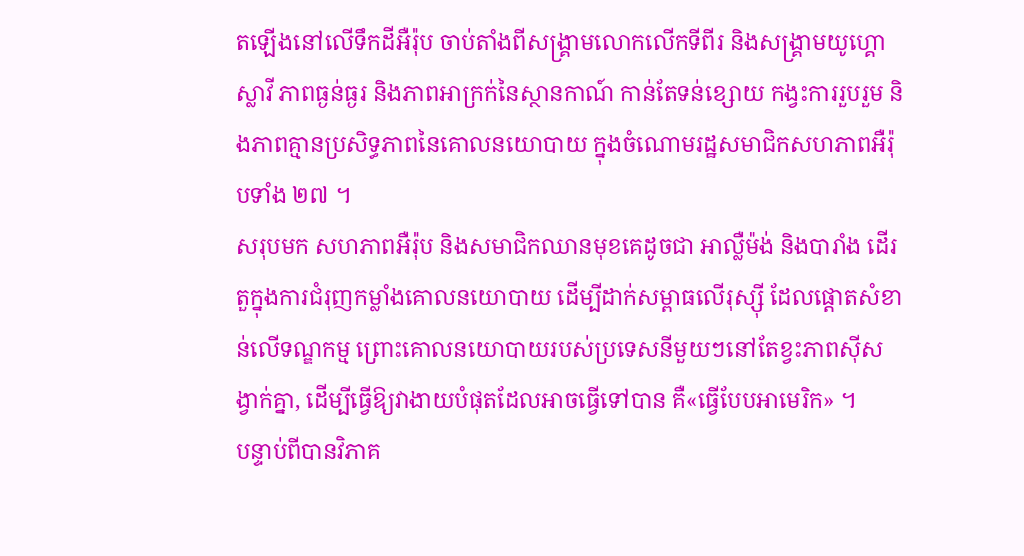តឡើងនៅលើទឹកដីអឺរ៉ុប ចាប់តាំងពីសង្គ្រាមលោកលើកទីពីរ និងសង្គ្រាមយូហ្គោស្លាវី ភាពធ្ងន់ធ្ងរ និងភាពអាក្រក់នៃស្ថានកាណ៍ កាន់តែទន់ខ្សោយ កង្វះការរួបរួម និងភាពគ្មានប្រសិទ្ធភាពនៃគោលនយោបាយ ក្នុងចំណោមរដ្ឋសមាជិកសហភាពអឺរ៉ុបទាំង ២៧ ។
សរុបមក សហភាពអឺរ៉ុប និងសមាជិកឈានមុខគេដូចជា អាល្លឺម៉ង់ និងបារាំង ដើរតួក្នុងការជំរុញកម្លាំងគោលនយោបាយ ដើម្បីដាក់សម្ពាធលើរុស្ស៊ី ដែលផ្តោតសំខាន់លើទណ្ឌកម្ម ព្រោះគោលនយោបាយរបស់ប្រទេសនីមួយៗនៅតែខ្វះភាពស៊ីសង្វាក់គ្នា, ដើម្បីធ្វើឱ្យវាងាយបំផុតដែលអាចធ្វើទៅបាន គឺ«ធ្វើបែបអាមេរិក» ។
បន្ទាប់ពីបានវិភាគ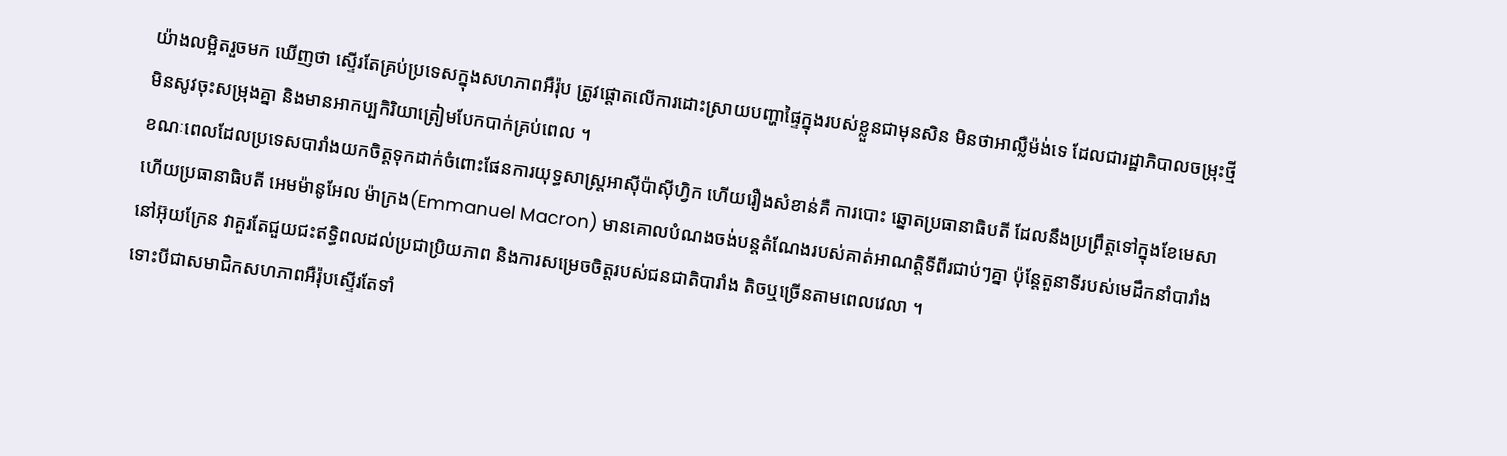យ៉ាងលម្អិតរួចមក ឃើញថា ស្ទើរតែគ្រប់ប្រទេសក្នុងសហភាពអឺរ៉ុប ត្រូវផ្តោតលើការដោះស្រាយបញ្ហាផ្ទៃក្នុងរបស់ខ្លួនជាមុនសិន មិនថាអាល្លឺម៉ង់ទេ ដែលជារដ្ឋាភិបាលចម្រុះថ្មី មិនសូវចុះសម្រុងគ្នា និងមានអាកប្បកិរិយាត្រៀមបែកបាក់គ្រប់ពេល ។
ខណៈពេលដែលប្រទេសបារាំងយកចិត្តទុកដាក់ចំពោះផែនការយុទ្ធសាស្រ្តអាស៊ីប៉ាស៊ីហ្វិក ហើយរឿងសំខាន់គឺ ការបោះ ឆ្នោតប្រធានាធិបតី ដែលនឹងប្រព្រឹត្តទៅក្នុងខែមេសា ហើយប្រធានាធិបតី អេមម៉ានូអែល ម៉ាក្រង(Emmanuel Macron) មានគោលបំណងចង់បន្តតំណែងរបស់គាត់អាណត្តិទីពីរជាប់ៗគ្នា ប៉ុន្តែតួនាទីរបស់មេដឹកនាំបារាំងនៅអ៊ុយក្រែន វាគួរតែជួយជះឥទ្ធិពលដល់ប្រជាប្រិយភាព និងការសម្រេចចិត្តរបស់ជនជាតិបារាំង តិចឬច្រើនតាមពេលវេលា ។
ទោះបីជាសមាជិកសហភាពអឺរ៉ុបស្ទើរតែទាំ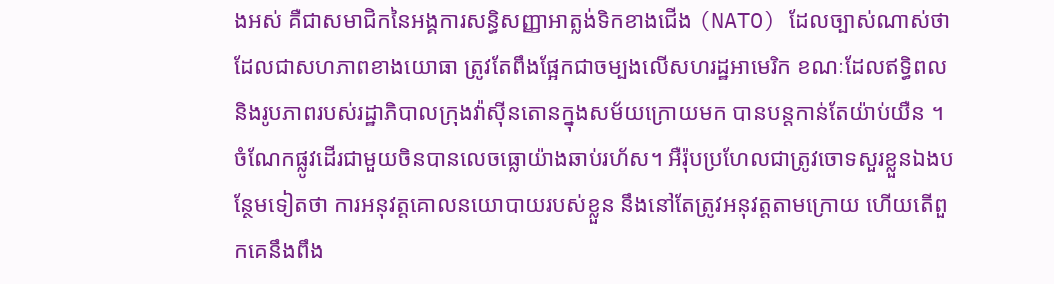ងអស់ គឺជាសមាជិកនៃអង្គការសន្ធិសញ្ញាអាត្លង់ទិកខាងជើង (NATO) ដែលច្បាស់ណាស់ថា ដែលជាសហភាពខាងយោធា ត្រូវតែពឹងផ្អែកជាចម្បងលើសហរដ្ឋអាមេរិក ខណៈដែលឥទ្ធិពល និងរូបភាពរបស់រដ្ឋាភិបាលក្រុងវ៉ាស៊ីនតោនក្នុងសម័យក្រោយមក បានបន្តកាន់តែយ៉ាប់យឺន ។ ចំណែកផ្លូវដើរជាមួយចិនបានលេចធ្លោយ៉ាងឆាប់រហ័ស។ អឺរ៉ុបប្រហែលជាត្រូវចោទសួរខ្លួនឯងបន្ថែមទៀតថា ការអនុវត្តគោលនយោបាយរបស់ខ្លួន នឹងនៅតែត្រូវអនុវត្តតាមក្រោយ ហើយតើពួកគេនឹងពឹង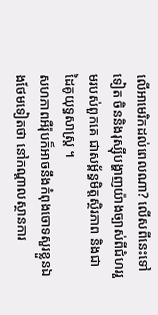លើអាមេរិកដល់ពេលណា? លើសពីនេះទៅទៀត ចិននិងរុស្ស៊ីបង្ហាញយ៉ាងច្បាស់ពីជំហររួមរបស់ពួកគេ ជាសម្ព័ន្ធមិត្តស្ថិរភាព និងជាដៃគូយុទ្ធសាស្ត្រ ។
សហភាពអឺរ៉ុបក៏អាចនឹងកំពុងចោទសួរខ្លួនឯងថែមទៀតថា នៅកណ្តាលស្ថានការ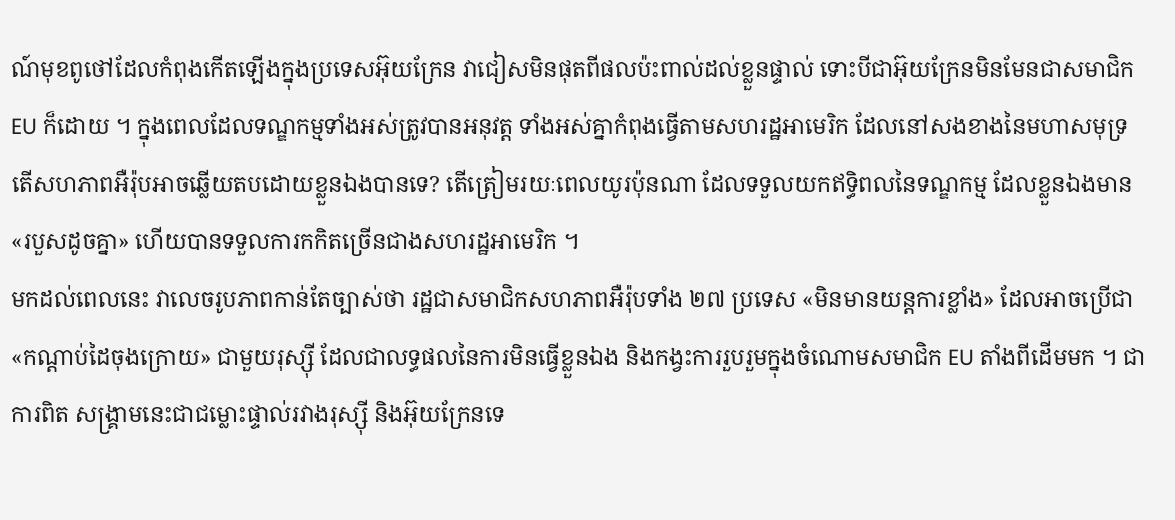ណ៍មុខពូថៅដែលកំពុងកើតឡើងក្នុងប្រទេសអ៊ុយក្រែន វាជៀសមិនផុតពីផលប៉ះពាល់ដល់ខ្លួនផ្ទាល់ ទោះបីជាអ៊ុយក្រែនមិនមែនជាសមាជិកEU ក៏ដោយ ។ ក្នុងពេលដែលទណ្ឌកម្មទាំងអស់ត្រូវបានអនុវត្ត ទាំងអស់គ្នាកំពុងធ្វើតាមសហរដ្ឋអាមេរិក ដែលនៅសងខាងនៃមហាសមុទ្រ តើសហភាពអឺរ៉ុបអាចឆ្លើយតបដោយខ្លួនឯងបានទេ? តើត្រៀមរយៈពេលយូរប៉ុនណា ដែលទទួលយកឥទ្ធិពលនៃទណ្ឌកម្ម ដែលខ្លួនឯងមាន «របួសដូចគ្នា» ហើយបានទទួលការកកិតច្រើនជាងសហរដ្ឋអាមេរិក ។
មកដល់ពេលនេះ វាលេចរូបភាពកាន់តែច្បាស់ថា រដ្ឋជាសមាជិកសហភាពអឺរ៉ុបទាំង ២៧ ប្រទេស «មិនមានយន្តការខ្លាំង» ដែលអាចប្រើជា «កណ្តាប់ដៃចុងក្រោយ» ជាមួយរុស្ស៊ី ដែលជាលទ្ធផលនៃការមិនធ្វើខ្លួនឯង និងកង្វះការរួបរួមក្នុងចំណោមសមាជិក EU តាំងពីដើមមក ។ ជាការពិត សង្គ្រាមនេះជាជម្លោះផ្ទាល់រវាងរុស្ស៊ី និងអ៊ុយក្រែនទេ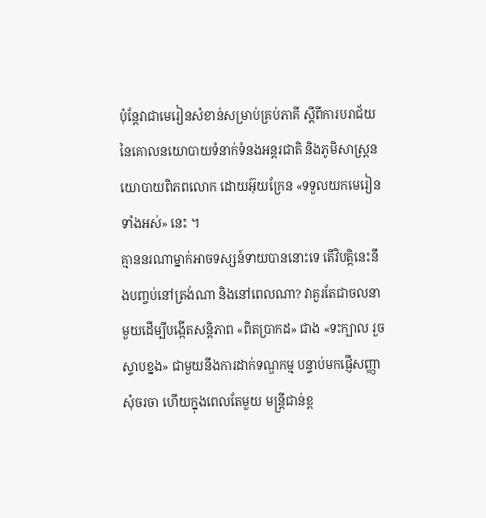ប៉ុន្តែវាជាមេរៀនសំខាន់សម្រាប់គ្រប់ភាគី ស្តីពីការបរាជ័យនៃគោលនយោបាយទំនាក់ទំនងអន្តរជាតិ និងភូមិសាស្ត្រនយោបាយពិភពលោក ដោយអ៊ុយក្រែន «ទទួលយកមេរៀនទាំងអស់» នេះ ។
គ្មាននរណាម្នាក់អាចទស្សន៍ទាយបាននោះទេ តើវិបត្តិនេះនឹងបញ្ចប់នៅត្រង់ណា និងនៅពេលណា? វាគួរតែជាចលនាមួយដើម្បីបង្កើតសន្តិភាព «ពិតប្រាកដ» ជាង «ទះក្បាល រួចស្ទាបខ្នង» ជាមួយនឹងការដាក់ទណ្ឌកម្ម បន្ទាប់មកផ្ញើសញ្ញាសុំចរចា ហើយក្នុងពេលតែមួយ មន្ត្រីជាន់ខ្ព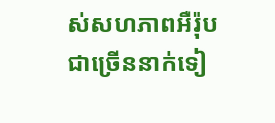ស់សហភាពអឺរ៉ុបជាច្រើននាក់ទៀ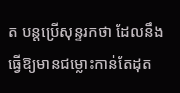ត បន្តប្រើសុន្ទរកថា ដែលនឹងធ្វើឱ្យមានជម្លោះកាន់តែដុត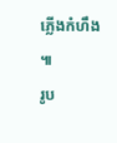ភ្លើងកំហឹង ៕
រូប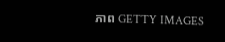ភាព GETTY IMAGES